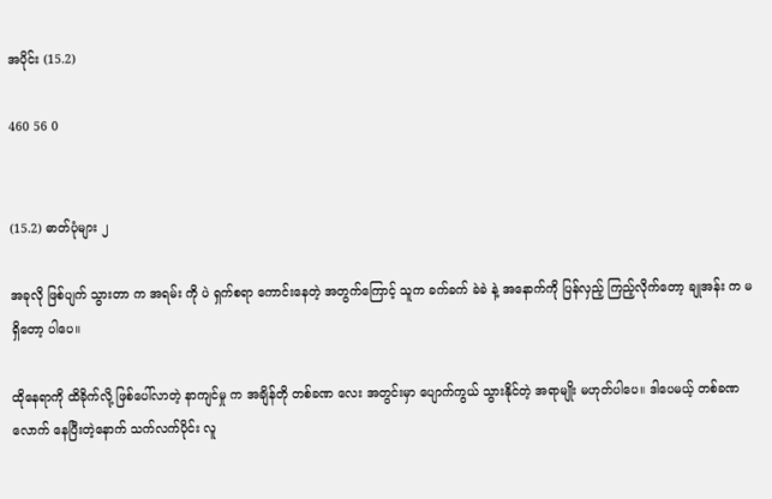အပိုင်း (15.2)

460 56 0


(15.2) ဓာတ်ပုံများ ၂

အခုလို ဖြစ်ပျက် သွားတာ က အရမ်း ကို ပဲ ရှက်စရာ ကောင်းနေတဲ့ အတွက်ကြောင့် သူက ခက်ခက် ခဲခဲ နဲ့ အနောက်ကို ပြန်လှည့် ကြည့်လိုက်တော့ ချုအန်း က မရှိတော့ ပါပေ။

ထိုနေရာကို ထိခိုက်လို့ ဖြစ်ပေါ်လာတဲ့ နာကျင်မှု က အချိန်တို တစ်ခဏ လေး အတွင်းမှာ ပျောက်ကွယ် သွားနိုင်တဲ့ အရာမျိုး မဟုတ်ပါပေ။ ဒါပေမယ့် တစ်ခဏ လောက် နေပြီးတဲ့နောက် သက်လက်ပိုင်း လူ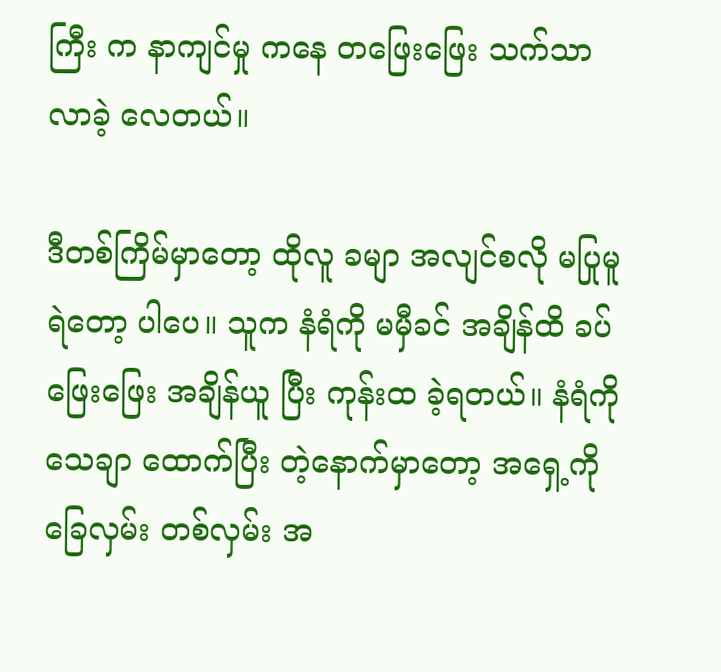ကြီး က နာကျင်မှု ကနေ တဖြေးဖြေး သက်သာ လာခဲ့ လေတယ်။

ဒီတစ်ကြိမ်မှာတော့ ထိုလူ ခမျာ အလျင်စလို မပြုမူ ရဲတော့ ပါပေ။ သူက နံရံကို မမှီခင် အချိန်ထိ ခပ်ဖြေးဖြေး အချိန်ယူ ပြီး ကုန်းထ ခဲ့ရတယ်။ နံရံကို သေချာ ထောက်ပြီး တဲ့နောက်မှာတော့ အရှေ့ကို ခြေလှမ်း တစ်လှမ်း အ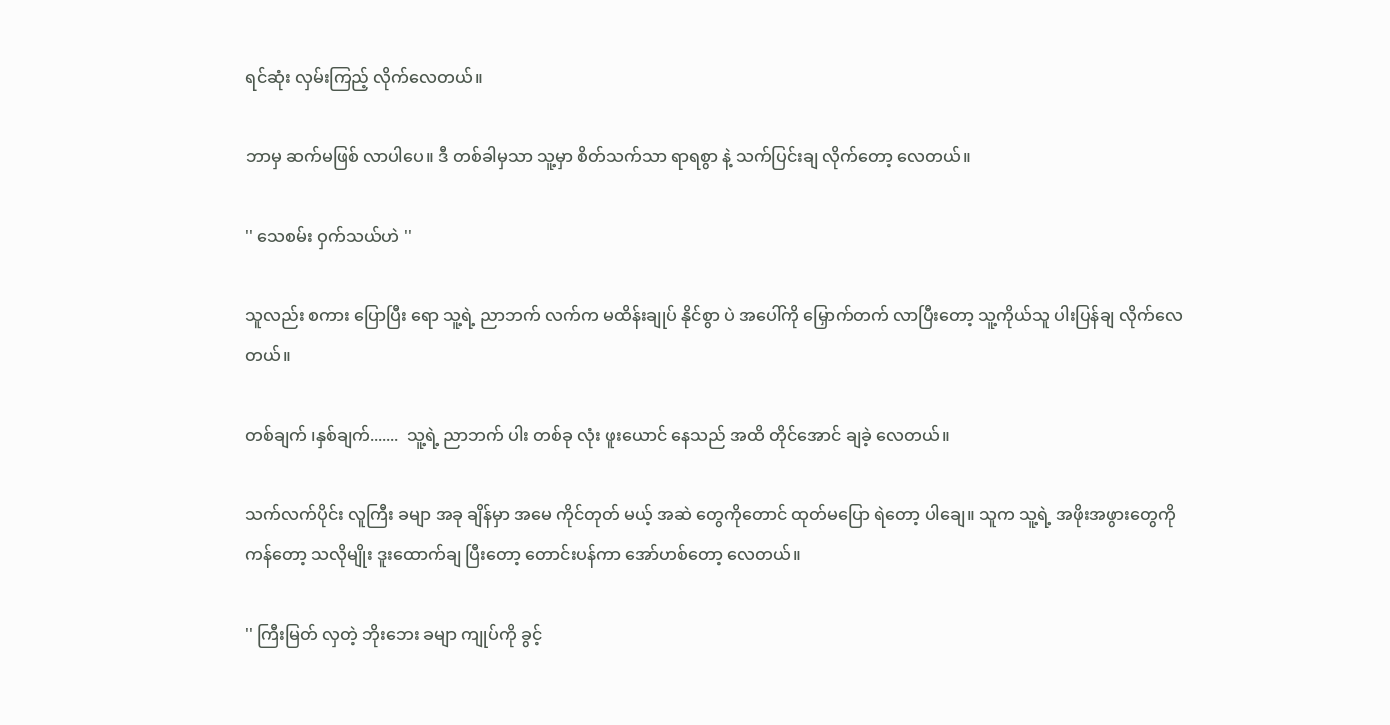ရင်ဆုံး လှမ်းကြည့် လိုက်လေတယ်။

ဘာမှ ဆက်မဖြစ် လာပါပေ။ ဒီ တစ်ခါမှသာ သူ့မှာ စိတ်သက်သာ ရာရစွာ နဲ့ သက်ပြင်းချ လိုက်တော့ လေတယ်။

'' သေစမ်း ဝှက်သယ်ဟဲ ''

သူလည်း စကား ပြောပြီး ရော သူ့ရဲ့ ညာဘက် လက်က မထိန်းချုပ် နိုင်စွာ ပဲ အပေါ်ကို မြှောက်တက် လာပြီးတော့ သူ့ကိုယ်သူ ပါးပြန်ချ လိုက်လေတယ်။

တစ်ချက် ၊နှစ်ချက်.......  သူ့ရဲ့ ညာဘက် ပါး တစ်ခု လုံး ဖူးယောင် နေသည် အထိ တိုင်အောင် ချခဲ့ လေတယ်။

သက်လက်ပိုင်း လူကြီး ခမျာ အခု ချိန်မှာ အမေ ကိုင်တုတ် မယ့် အဆဲ တွေကိုတောင် ထုတ်မပြော ရဲတော့ ပါချေ။ သူက သူ့ရဲ့ အဖိုးအဖွားတွေကို ကန်တော့ သလိုမျိုး ဒူးထောက်ချ ပြီးတော့ တောင်းပန်ကာ အော်ဟစ်တော့ လေတယ်။

'' ကြီးမြတ် လှတဲ့ ဘိုးဘေး ခမျာ ကျုပ်ကို ခွင့်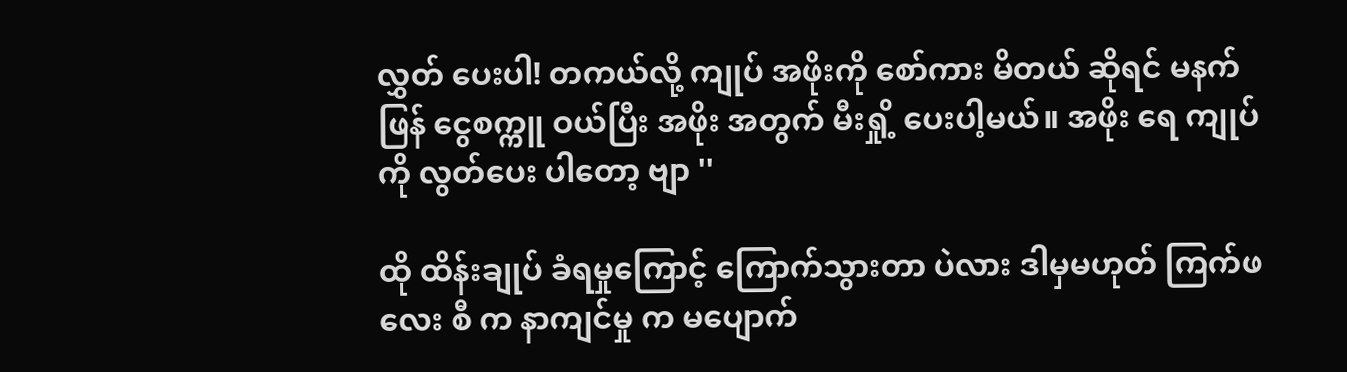လွှတ် ပေးပါ! တကယ်လို့ ကျုပ် အဖိုးကို စော်ကား မိတယ် ဆိုရင် မနက်ဖြန် ငွေစက္ကူ ဝယ်ပြီး အဖိုး အတွက် မီးရှို့ ပေးပါ့မယ်။ အဖိုး ရေ ကျုပ်ကို လွတ်ပေး ပါတော့ ဗျာ ''

ထို ထိန်းချုပ် ခံရမှုကြောင့် ကြောက်သွားတာ ပဲလား ဒါမှမဟုတ် ကြက်ဖ လေး စီ က နာကျင်မှု က မပျောက်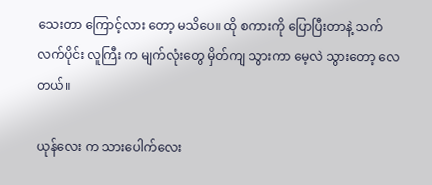သေးတာ ကြောင့်လား တော့ မသိပေ။ ထို စကားကို ပြောပြီးတာနဲ့ သက်လက်ပိုင်း လူကြီး က မျက်လုံးတွေ မှိတ်ကျ သွားကာ မေ့လဲ သွားတော့ လေတယ်။

ယုန်လေး က သားပေါက်လေး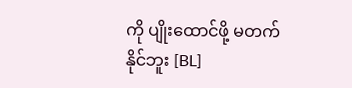ကို ပျိုးထောင်ဖို့ မတက်နိုင်ဘူး [BL]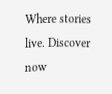Where stories live. Discover now